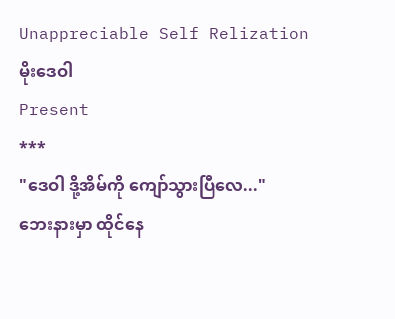Unappreciable Self Relization
မိုးဒေဝါ
Present
***
"ဒေဝါ ဒို့အိမ်ကို ကျော်သွားပြီလေ..."
ဘေးနားမှာ ထိုင်နေ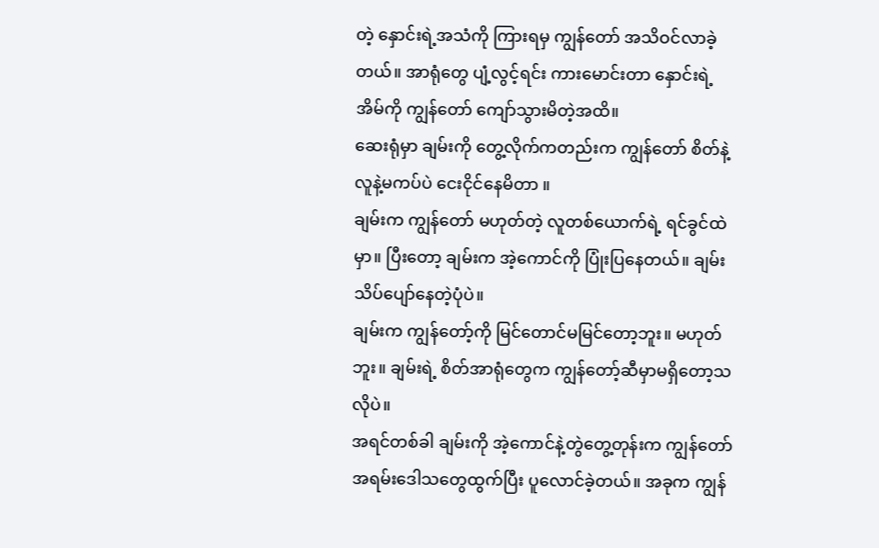တဲ့ နှောင်းရဲ့အသံကို ကြားရမှ ကျွန်တော် အသိဝင်လာခဲ့တယ်။ အာရုံတွေ ပျံ့လွင့်ရင်း ကားမောင်းတာ နှောင်းရဲ့အိမ်ကို ကျွန်တော် ကျော်သွားမိတဲ့အထိ။
ဆေးရုံမှာ ချမ်းကို တွေ့လိုက်ကတည်းက ကျွန်တော် စိတ်နဲ့လူနဲ့မကပ်ပဲ ငေးငိုင်နေမိတာ ။
ချမ်းက ကျွန်တော် မဟုတ်တဲ့ လူတစ်ယောက်ရဲ့ ရင်ခွင်ထဲမှာ။ ပြီးတော့ ချမ်းက အဲ့ကောင်ကို ပြုံးပြနေတယ်။ ချမ်းသိပ်ပျော်နေတဲ့ပုံပဲ။
ချမ်းက ကျွန်တော့်ကို မြင်တောင်မမြင်တော့ဘူး။ မဟုတ်ဘူး။ ချမ်းရဲ့ စိတ်အာရုံတွေက ကျွန်တော့်ဆီမှာမရှိတော့သလိုပဲ။
အရင်တစ်ခါ ချမ်းကို အဲ့ကောင်နဲ့တွဲတွေ့တုန်းက ကျွန်တော် အရမ်းဒေါသတွေထွက်ပြီး ပူလောင်ခဲ့တယ်။ အခုက ကျွန်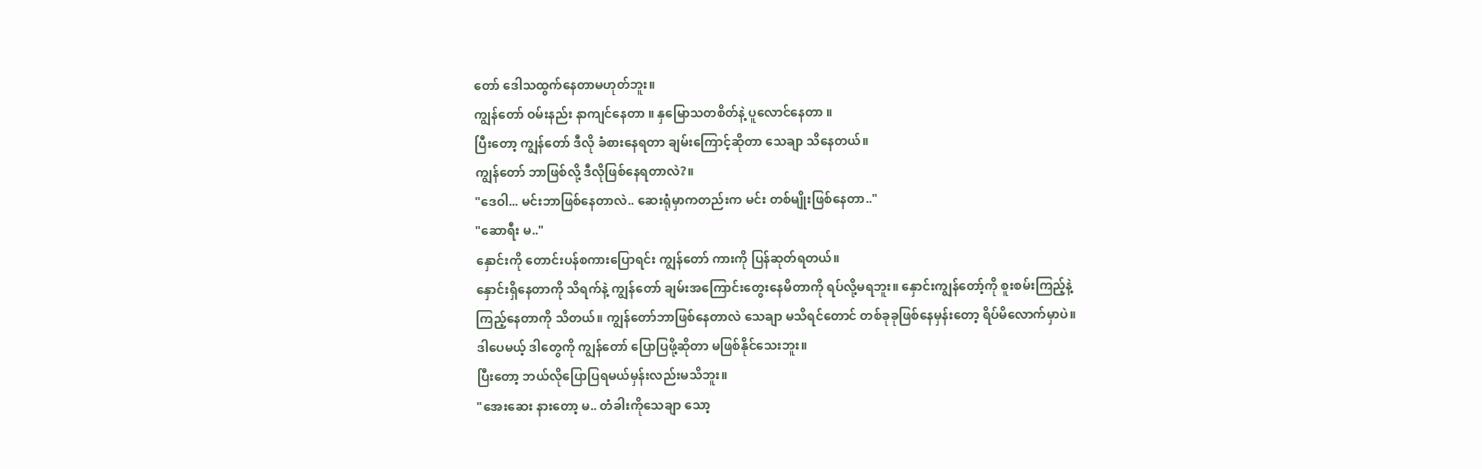တော် ဒေါသထွက်နေတာမဟုတ်ဘူး။
ကျွန်တော် ဝမ်းနည်း နာကျင်နေတာ ။ နှမြောသတစိတ်နဲ့ ပူလောင်နေတာ ။
ပြီးတော့ ကျွန်တော် ဒီလို ခံစားနေရတာ ချမ်းကြောင့်ဆိုတာ သေချာ သိနေတယ်။
ကျွန်တော် ဘာဖြစ်လို့ ဒီလိုဖြစ်နေရတာလဲ?။
"ဒေဝါ... မင်းဘာဖြစ်နေတာလဲ.. ဆေးရုံမှာကတည်းက မင်း တစ်မျိုးဖြစ်နေတာ.."
"ဆောရီး မ.."
နှောင်းကို တောင်းပန်စကားပြောရင်း ကျွန်တော် ကားကို ပြန်ဆုတ်ရတယ်။
နှောင်းရှိနေတာကို သိရက်နဲ့ ကျွန်တော် ချမ်းအကြောင်းတွေးနေမိတာကို ရပ်လို့မရဘူး။ နှောင်းကျွန်တော့်ကို စူးစမ်းကြည့်နဲ့ ကြည့်နေတာကို သိတယ်။ ကျွန်တော်ဘာဖြစ်နေတာလဲ သေချာ မသိရင်တောင် တစ်ခုခုဖြစ်နေမှန်းတော့ ရိပ်မိလောက်မှာပဲ။ ဒါပေမယ့် ဒါတွေကို ကျွန်တော် ပြောပြဖို့ဆိုတာ မဖြစ်နိုင်သေးဘူး။
ပြီးတော့ ဘယ်လိုပြောပြရမယ်မှန်းလည်းမသိဘူး။
"အေးဆေး နားတော့ မ.. တံခါးကိုသေချာ သော့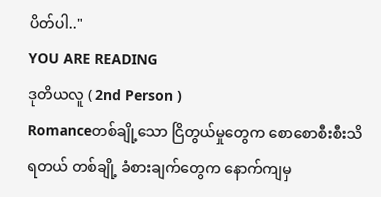ပိတ်ပါ.."
YOU ARE READING
ဒုတိယလူ ( 2nd Person )
Romanceတစ်ချို့သော ငြိတွယ်မှုတွေက စောစောစီးစီးသိရတယ် တစ်ချို့ ခံစားချက်တွေက နောက်ကျမှ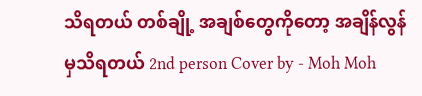သိရတယ် တစ်ချို့ အချစ်တွေကိုတော့ အချိန်လွန်မှသိရတယ် 2nd person Cover by - Moh Moh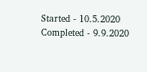Started - 10.5.2020 Completed - 9.9.2020